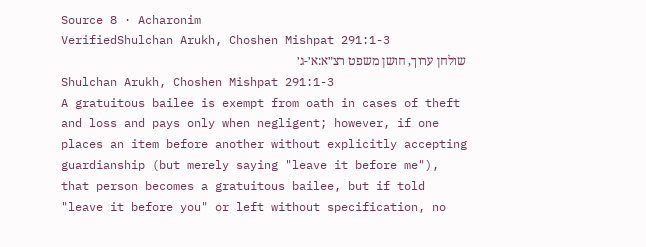Source 8 · Acharonim
VerifiedShulchan Arukh, Choshen Mishpat 291:1-3
שולחן ערוך, חושן משפט רצ״א:א׳-ג׳
Shulchan Arukh, Choshen Mishpat 291:1-3
A gratuitous bailee is exempt from oath in cases of theft and loss and pays only when negligent; however, if one places an item before another without explicitly accepting guardianship (but merely saying "leave it before me"), that person becomes a gratuitous bailee, but if told "leave it before you" or left without specification, no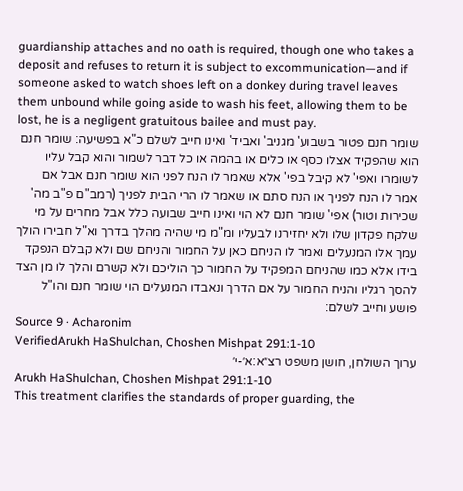guardianship attaches and no oath is required, though one who takes a deposit and refuses to return it is subject to excommunication—and if someone asked to watch shoes left on a donkey during travel leaves them unbound while going aside to wash his feet, allowing them to be lost, he is a negligent gratuitous bailee and must pay.
שומר חנם פטור בשבוע' מגניב' ואביד' ואינו חייב לשלם כ"א בפשיעה: שומר חנם הוא שהפקיד אצלו כסף או כלים או בהמה או כל דבר לשמור והוא קבל עליו לשומרו ואפי' לא קיבל בפי' אלא שאמר לו הנח לפני הוא שומר חנם אבל אם אמר לו הנח לפניך או הנח סתם או שאמר לו הרי הבית לפניך (רמב"ם פ"ב מה' שכירות וטור) אפי' שומר חנם לא הוי ואינו חייב שבועה כלל אבל מחרים על מי שלקח פקדון שלו ולא יחזירנו לבעליו ומ"מ מי שהיה מהלך בדרך וא"ל חבירו הולך עמך אלו המנעלים ואמר לו הניחם כאן על החמור והניחם שם ולא קבלם הנפקד בידו אלא כמו שהניחם המפקיד על החמור כך הוליכם ולא קשרם והלך לו מן הצד להסך רגליו והניח החמור על אם הדרך ונאבדו המנעלים הוי שומר חנם והו"ל פושע וחייב לשלם:
Source 9 · Acharonim
VerifiedArukh HaShulchan, Choshen Mishpat 291:1-10
ערוך השולחן, חושן משפט רצ״א:א׳-י׳
Arukh HaShulchan, Choshen Mishpat 291:1-10
This treatment clarifies the standards of proper guarding, the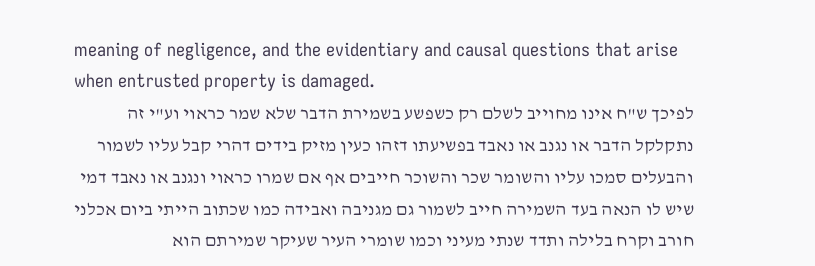meaning of negligence, and the evidentiary and causal questions that arise when entrusted property is damaged.
לפיכך ש"ח אינו מחוייב לשלם רק כשפשע בשמירת הדבר שלא שמר כראוי וע"י זה נתקלקל הדבר או נגנב או נאבד בפשיעתו דזהו כעין מזיק בידים דהרי קבל עליו לשמור והבעלים סמכו עליו והשומר שכר והשוכר חייבים אף אם שמרו כראוי ונגנב או נאבד דמי שיש לו הנאה בעד השמירה חייב לשמור גם מגניבה ואבידה כמו שכתוב הייתי ביום אכלני חורב וקרח בלילה ותדד שנתי מעיני וכמו שומרי העיר שעיקר שמירתם הוא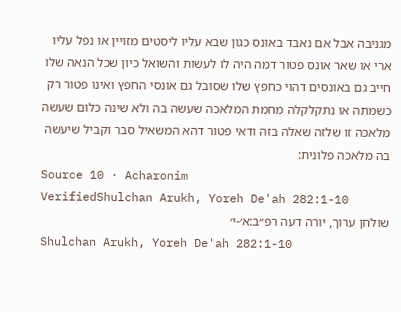מגניבה אבל אם נאבד באונס כגון שבא עליו ליסטים מזויין או נפל עליו ארי או שאר אונס פטור דמה היה לו לעשות והשואל כיון שכל הנאה שלו חייב גם באונסים דהוי כחפץ שלו שסובל גם אונסי החפץ ואינו פטור רק כשמתה או נתקלקלה מחמת המלאכה שעשה בה ולא שינה כלום שעשה מלאכה זו שלזה שאלה בזה ודאי פטור דהא המשאיל סבר וקביל שיעשה בה מלאכה פלונית:
Source 10 · Acharonim
VerifiedShulchan Arukh, Yoreh De'ah 282:1-10
שולחן ערוך, יורה דעה רפ״ב:א׳-י׳
Shulchan Arukh, Yoreh De'ah 282:1-10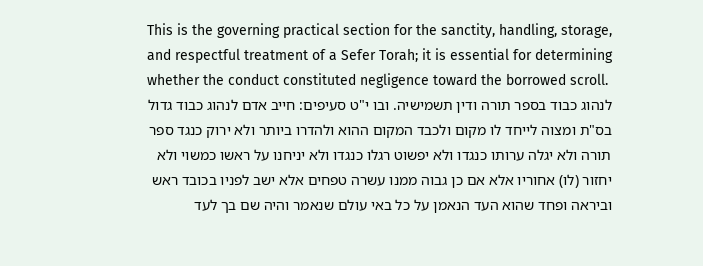This is the governing practical section for the sanctity, handling, storage, and respectful treatment of a Sefer Torah; it is essential for determining whether the conduct constituted negligence toward the borrowed scroll.
לנהוג כבוד בספר תורה ודין תשמישיה. ובו י"ט סעיפים: חייב אדם לנהוג כבוד גדול בס"ת ומצוה לייחד לו מקום ולכבד המקום ההוא ולהדרו ביותר ולא ירוק כנגד ספר תורה ולא יגלה ערותו כנגדו ולא יפשוט רגלו כנגדו ולא יניחנו על ראשו כמשוי ולא יחזור (לו) אחוריו אלא אם כן גבוה ממנו עשרה טפחים אלא ישב לפניו בכובד ראש וביראה ופחד שהוא העד הנאמן על כל באי עולם שנאמר והיה שם בך לעד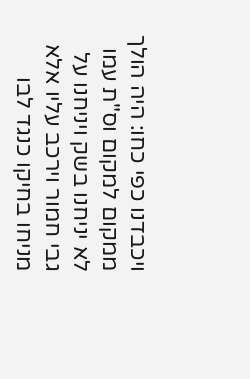ויכבדנו כפי כחו: היה הולך ממקום למקום וס"ת עמו לא יניחנו בשק ויניחנו על גבי חמור וירכב עליו אלא מניחו בחיקו כנגד לבו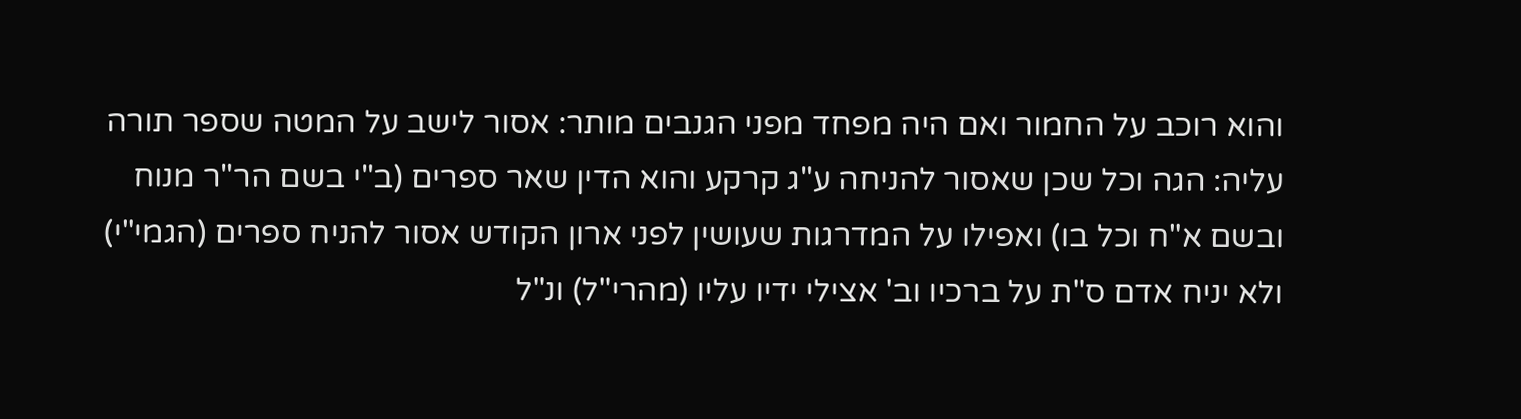והוא רוכב על החמור ואם היה מפחד מפני הגנבים מותר: אסור לישב על המטה שספר תורה עליה: הגה וכל שכן שאסור להניחה ע"ג קרקע והוא הדין שאר ספרים (ב"י בשם הר"ר מנוח ובשם א"ח וכל בו) ואפילו על המדרגות שעושין לפני ארון הקודש אסור להניח ספרים (הגמי"י) ולא יניח אדם ס"ת על ברכיו וב' אצילי ידיו עליו (מהרי"ל) ונ"ל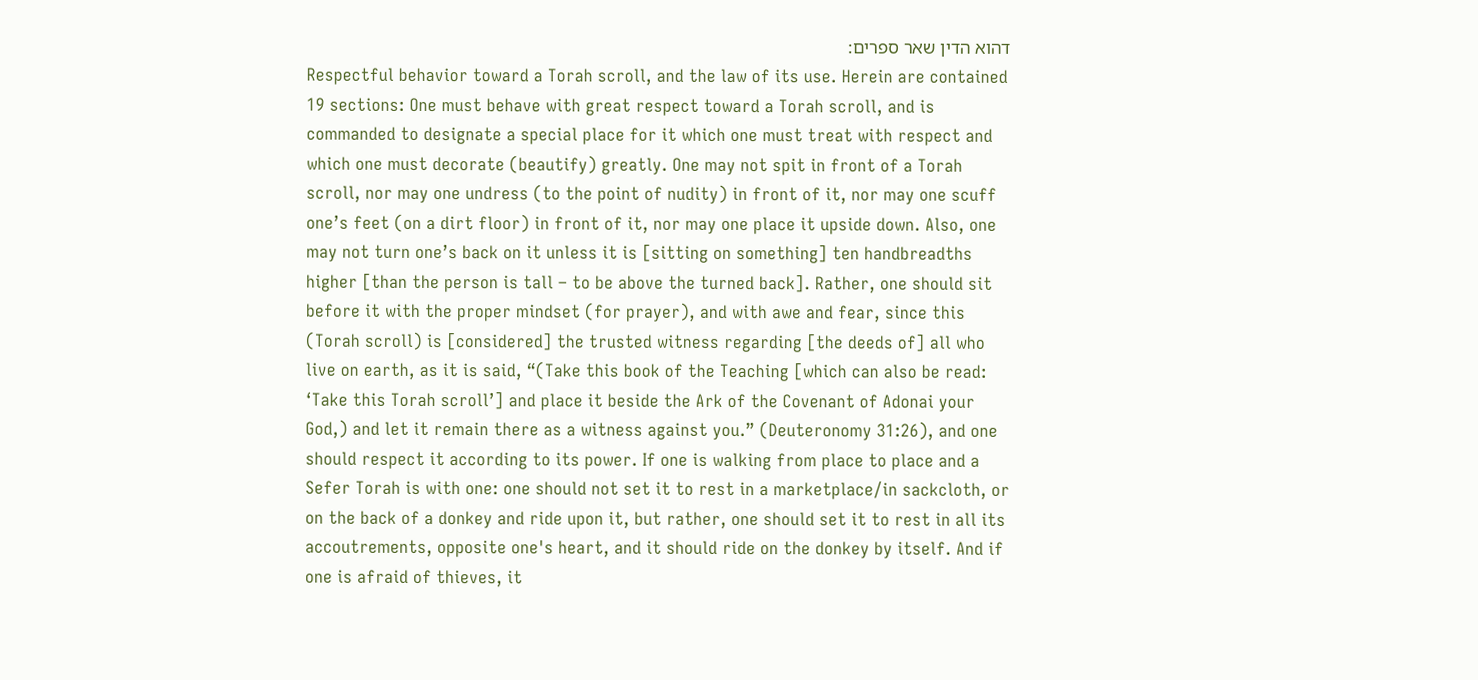דהוא הדין שאר ספרים:
Respectful behavior toward a Torah scroll, and the law of its use. Herein are contained 19 sections: One must behave with great respect toward a Torah scroll, and is commanded to designate a special place for it which one must treat with respect and which one must decorate (beautify) greatly. One may not spit in front of a Torah scroll, nor may one undress (to the point of nudity) in front of it, nor may one scuff one’s feet (on a dirt floor) in front of it, nor may one place it upside down. Also, one may not turn one’s back on it unless it is [sitting on something] ten handbreadths higher [than the person is tall – to be above the turned back]. Rather, one should sit before it with the proper mindset (for prayer), and with awe and fear, since this (Torah scroll) is [considered] the trusted witness regarding [the deeds of] all who live on earth, as it is said, “(Take this book of the Teaching [which can also be read: ‘Take this Torah scroll’] and place it beside the Ark of the Covenant of Adonai your God,) and let it remain there as a witness against you.” (Deuteronomy 31:26), and one should respect it according to its power. If one is walking from place to place and a Sefer Torah is with one: one should not set it to rest in a marketplace/in sackcloth, or on the back of a donkey and ride upon it, but rather, one should set it to rest in all its accoutrements, opposite one's heart, and it should ride on the donkey by itself. And if one is afraid of thieves, it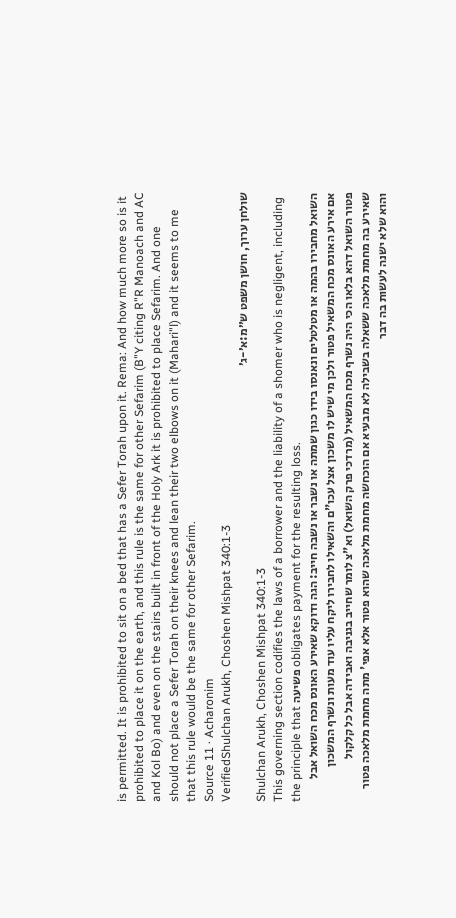is permitted. It is prohibited to sit on a bed that has a Sefer Torah upon it. Rema: And how much more so is it prohibited to place it on the earth, and this rule is the same for other Sefarim (B"Y citing R"R Manoach and AC and Kol Bo) and even on the stairs built in front of the Holy Ark it is prohibited to place Sefarim. And one should not place a Sefer Torah on their knees and lean their two elbows on it (Mahari"l) and it seems to me that this rule would be the same for other Sefarim.
Source 11 · Acharonim
VerifiedShulchan Arukh, Choshen Mishpat 340:1-3
שולחן ערוך, חושן משפט ש״מ:א׳-ג׳
Shulchan Arukh, Choshen Mishpat 340:1-3
This governing section codifies the laws of a borrower and the liability of a shomer who is negligent, including the principle that פשיעה obligates payment for the resulting loss.
השואל מחבירו בהמה או מטלטלים ונאנסו בידו כגון שמתה או נשבר או נשבה חייב: הגה ודוקא שאירע האונס מכח השואל אבל אם אירע האונס מכח המשאיל פטור ולכן מי שיש לו משכון אצל עכו"ם והשאילו לחבירו ליקח עליו עוד מעות ונשרף המשכון פטור השואל דהא בלאו הכי היה נשרף מכח המשאיל (מרדכי פרק השואל) וא"צ לומר שחייב בגניבה ואבידה אבל כל קלקול שאירע בה מחמת מלאכה ששאלה בשבילה לא מבעיא אם הוכחשה מחמת מלאכה שהוא פטור אלא אפי' מתה מחמת מלאכה פטור והוא שלא ישנה לעשות בה דבר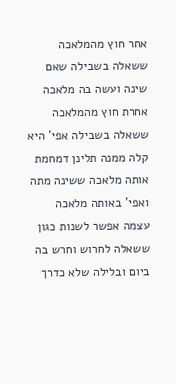אחר חוץ מהמלאכה ששאלה בשבילה שאם שינה ועשה בה מלאכה אחרת חוץ מהמלאכה ששאלה בשבילה אפי' היא קלה ממנה תלינן דמחמת אותה מלאכה ששינה מתה ואפי' באותה מלאכה עצמה אפשר לשנות כגון ששאלה לחרוש וחרש בה ביום ובלילה שלא כדרך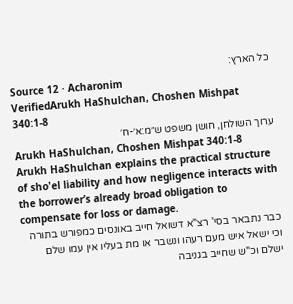כל הארץ:
Source 12 · Acharonim
VerifiedArukh HaShulchan, Choshen Mishpat 340:1-8
ערוך השולחן, חושן משפט ש״מ:א׳-ח׳
Arukh HaShulchan, Choshen Mishpat 340:1-8
Arukh HaShulchan explains the practical structure of sho'el liability and how negligence interacts with the borrower’s already broad obligation to compensate for loss or damage.
כבר נתבאר בסי' רצ"א דשואל חייב באונסים כמפורש בתורה וכי ישאל איש מעם רעהו ונשבר או מת בעליו אין עמו שלם ישלם וכ"ש שחייב בגניבה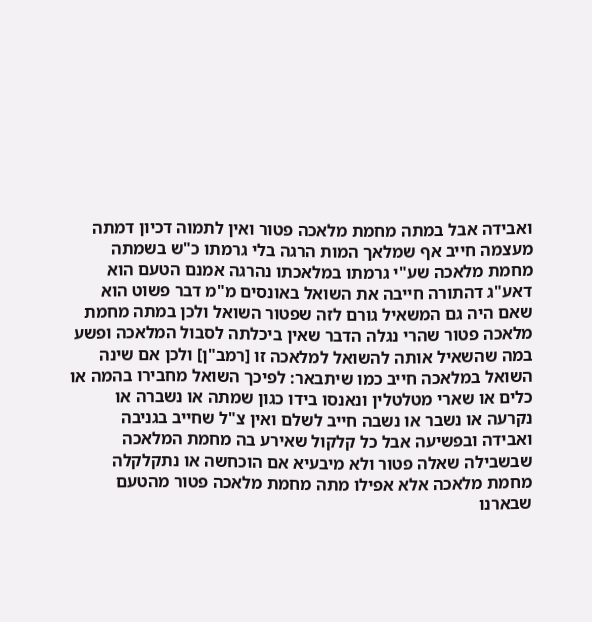ואבידה אבל במתה מחמת מלאכה פטור ואין לתמוה דכיון דמתה מעצמה חייב אף שמלאך המות הרגה בלי גרמתו כ"ש בשמתה מחמת מלאכה שע"י גרמתו במלאכתו נהרגה אמנם הטעם הוא דאע"ג דהתורה חייבה את השואל באונסים מ"מ דבר פשוט הוא שאם היה גם המשאיל גורם לזה שפטור השואל ולכן במתה מחמת מלאכה פטור שהרי נגלה הדבר שאין ביכלתה לסבול המלאכה ופשע במה שהשאיל אותה להשואל למלאכה זו [רמב"ן] ולכן אם שינה השואל במלאכה חייב כמו שיתבאר: לפיכך השואל מחבירו בהמה או כלים או שארי מטלטלין ונאנסו בידו כגון שמתה או נשברה או נקרעה או נשבר או נשבה חייב לשלם ואין צ"ל שחייב בגניבה ואבידה ובפשיעה אבל כל קלקול שאירע בה מחמת המלאכה שבשבילה שאלה פטור ולא מיבעיא אם הוכחשה או נתקלקלה מחמת מלאכה אלא אפילו מתה מחמת מלאכה פטור מהטעם שבארנו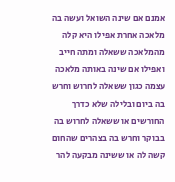אמנם אם שינה השואל ועשה בה מלאכה אחרת אפילו היא קלה מהמלאכה ששאלה ומתה חייב ואפילו אם שינה באותה מלאכה עצמה כגון ששאלה לחרוש וחרש בה ביום ובלילה שלא כדרך החורשים או ששאלה לחרוש בה בבוקר וחרש בה בצהרים שהחום קשה לה או ששינה מבקעה להר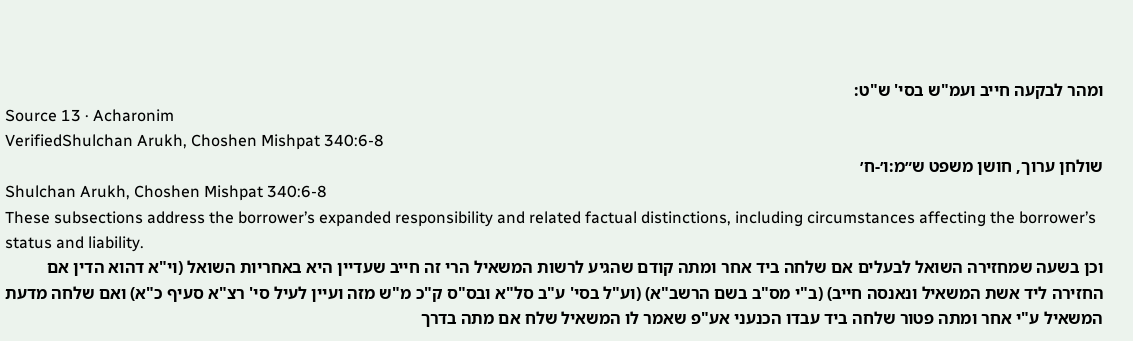ומהר לבקעה חייב ועמ"ש בסי' ש"ט:
Source 13 · Acharonim
VerifiedShulchan Arukh, Choshen Mishpat 340:6-8
שולחן ערוך, חושן משפט ש״מ:ו׳-ח׳
Shulchan Arukh, Choshen Mishpat 340:6-8
These subsections address the borrower’s expanded responsibility and related factual distinctions, including circumstances affecting the borrower’s status and liability.
וכן בשעה שמחזירה השואל לבעלים אם שלחה ביד אחר ומתה קודם שהגיע לרשות המשאיל הרי זה חייב שעדיין היא באחריות השואל (וי"א דהוא הדין אם החזירה ליד אשת המשאיל ונאנסה חייב) (ב"י מס"ב בשם הרשב"א) (וע"ל בסי' ע"ב סל"א ובס"ס ק"כ מ"ש מזה ועיין לעיל סי' רצ"א סעיף כ"א) ואם שלחה מדעת המשאיל ע"י אחר ומתה פטור שלחה ביד עבדו הכנעני אע"פ שאמר לו המשאיל שלח אם מתה בדרך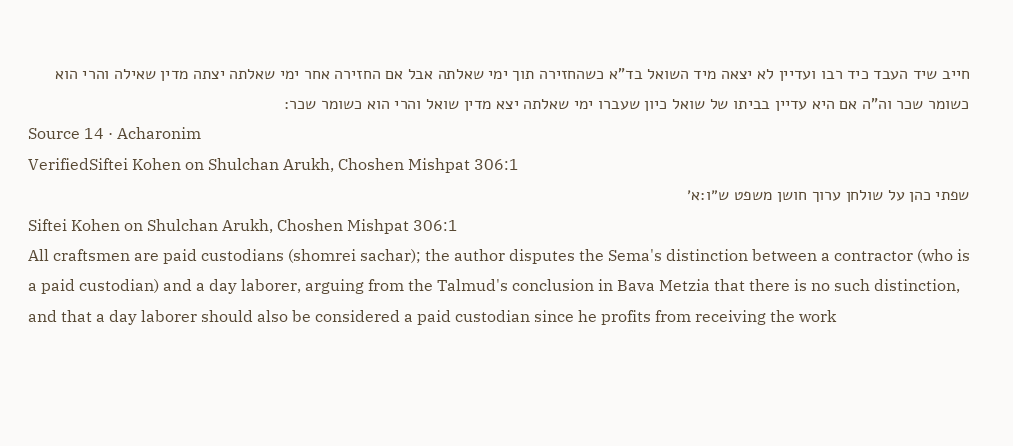חייב שיד העבד כיד רבו ועדיין לא יצאה מיד השואל בד"א כשהחזירה תוך ימי שאלתה אבל אם החזירה אחר ימי שאלתה יצתה מדין שאילה והרי הוא כשומר שכר וה"ה אם היא עדיין בביתו של שואל כיון שעברו ימי שאלתה יצא מדין שואל והרי הוא כשומר שכר:
Source 14 · Acharonim
VerifiedSiftei Kohen on Shulchan Arukh, Choshen Mishpat 306:1
שפתי כהן על שולחן ערוך חושן משפט ש״ו:א׳
Siftei Kohen on Shulchan Arukh, Choshen Mishpat 306:1
All craftsmen are paid custodians (shomrei sachar); the author disputes the Sema's distinction between a contractor (who is a paid custodian) and a day laborer, arguing from the Talmud's conclusion in Bava Metzia that there is no such distinction, and that a day laborer should also be considered a paid custodian since he profits from receiving the work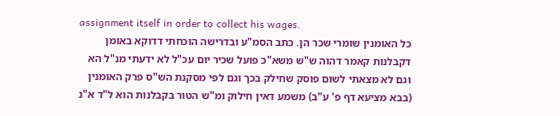assignment itself in order to collect his wages.
כל האומנין שומרי שכר הן. כתב הסמ"ע ובדרישה הוכחתי דדוקא באומן דקבלנות קאמר דהוה ש"ש משא"כ פועל שכיר יום עכ"ל לא ידעתי מנ"ל הא וגם לא מצאתי לשום פוסק שחילק בכך וגם לפי מסקנת הש"ס פרק האומנין (בבא מציעא דף פ' ע"ב) משמע דאין חילוק ומ"ש הטור בקבלנות הוא ל"ד א"נ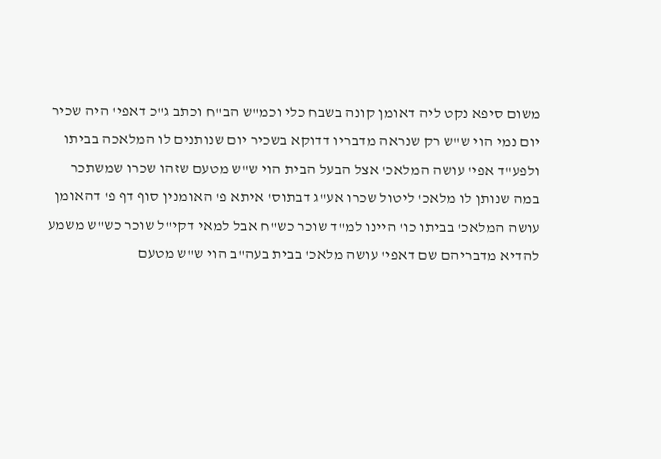משום סיפא נקט ליה דאומן קונה בשבח כלי וכמ"ש הב"ח וכתב ג"כ דאפי' היה שכיר יום נמי הוי ש"ש רק שנראה מדבריו דדוקא בשכיר יום שנותנים לו המלאכה בביתו ולפע"ד אפי' עושה המלאכ' אצל הבעל הבית הוי ש"ש מטעם שזהו שכרו שמשתכר במה שנותן לו מלאכ' ליטול שכרו אע"ג דבתוס' איתא פ' האומנין סוף דף פ' דהאומן עושה המלאכ' בביתו כו' היינו למ"ד שוכר כש"ח אבל למאי דקי"ל שוכר כש"ש משמע להדיא מדבריהם שם דאפי' עושה מלאכ' בבית בעה"ב הוי ש"ש מטעם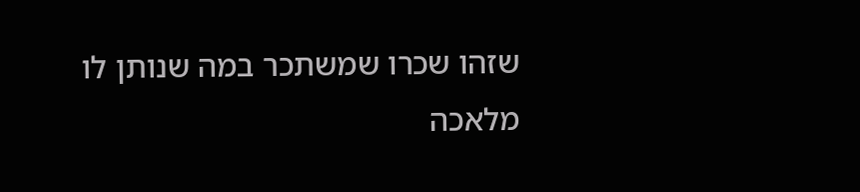שזהו שכרו שמשתכר במה שנותן לו מלאכה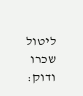ליטול שכרו ודוק: